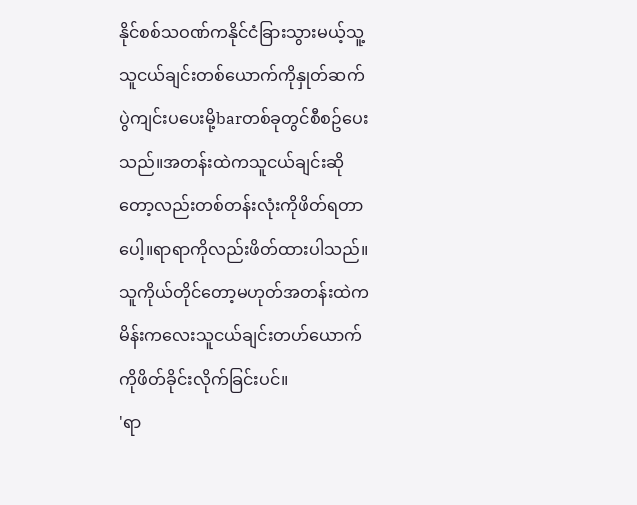နိုင်စစ်သဝဏ်ကနိုင်ငံခြားသွားမယ့်သူ့သူငယ်ချင်းတစ်ယောက်ကိုနှုတ်ဆက်ပွဲကျင်းပပေးမို့barတစ်ခုတွင်စီစဥ်ပေးသည်။အတန်းထဲကသူငယ်ချင်းဆိုတော့လည်းတစ်တန်းလုံးကိုဖိတ်ရတာပေါ့။ရာရာကိုလည်းဖိတ်ထားပါသည်။သူကိုယ်တိုင်တော့မဟုတ်အတန်းထဲကမိန်းကလေးသူငယ်ချင်းတဟ်ယောက်ကိုဖိတ်ခိုင်းလိုက်ခြင်းပင်။
'ရာ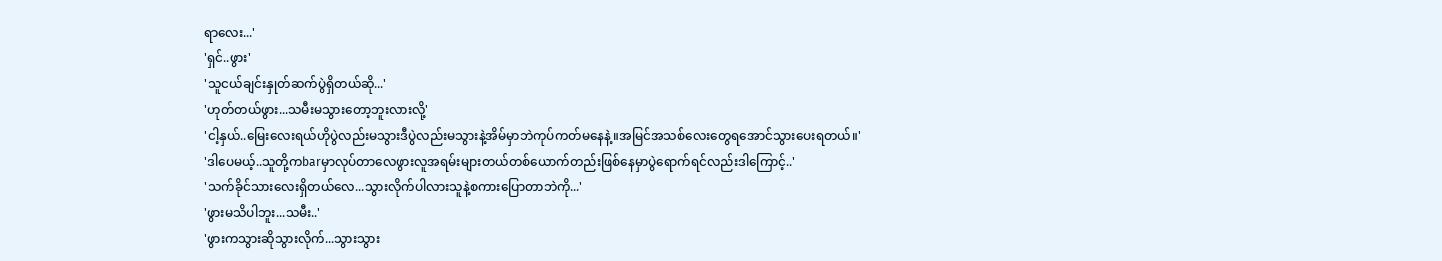ရာလေး...'
'ရှင်..ဖွား'
'သူငယ်ချင်းနှုတ်ဆက်ပွဲရှိတယ်ဆို...'
'ဟုတ်တယ်ဖွား...သမီးမသွားတော့ဘူးလားလို့'
'ငါ့နှယ်..မြေးလေးရယ်ဟိုပွဲလည်းမသွားဒီပွဲလည်းမသွားနဲ့အိမ်မှာဘဲကုပ်ကတ်မနေနဲ့။အမြင်အသစ်လေးတွေရအောင်သွားပေးရတယ်။'
'ဒါပေမယ့်..သူတို့ကbarမှာလုပ်တာလေဖွားလူအရမ်းများတယ်တစ်ယောက်တည်းဖြစ်နေမှာပွဲရောက်ရင်လည်းဒါကြောင့်..'
'သက်ခိုင်သားလေးရှိတယ်လေ...သွားလိုက်ပါလားသူနဲ့စကားပြောတာဘဲကို...'
'ဖွားမသိပါဘူး...သမီး..'
'ဖွားကသွားဆိုသွားလိုက်...သွားသွား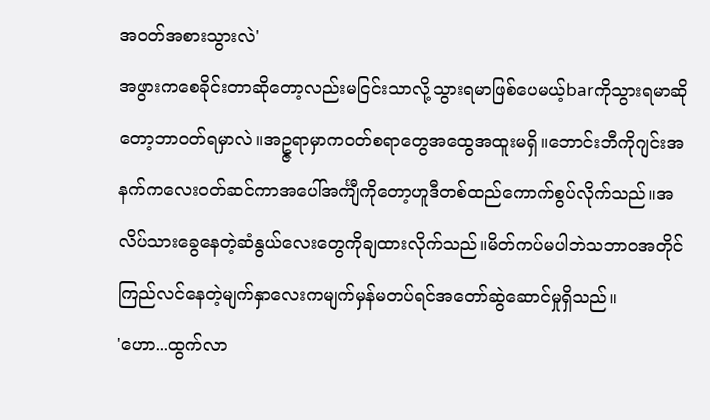အဝတ်အစားသွားလဲ'
အဖွားကစေခိုင်းတာဆိုတော့လည်းမငြင်းသာလို့သွားရမာဖြစ်ပေမယ့်barကိုသွားရမာဆိုတော့ဘာဝတ်ရမှာလဲ။အဥ္ဇရာမှာကဝတ်စရာတွေအထွေအထူးမရှိ။ဘောင်းဘီကိုဂျင်းအနက်ကလေးဝတ်ဆင်ကာအပေါ်အင်္ကျီကိုတော့ဟူဒီတစ်ထည်ကောက်စွပ်လိုက်သည်။အလိပ်သားခွေနေတဲ့ဆံနွယ်လေးတွေကိုချထားလိုက်သည်။မိတ်ကပ်မပါဘဲသဘာဝအတိုင်ကြည်လင်နေတဲ့မျက်နှာလေးကမျက်မှန်မတပ်ရင်အတော်ဆွဲဆောင်မှုရှိသည်။
'ဟော...ထွက်လာ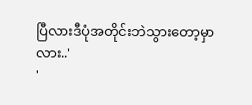ပြီလားဒီပုံအတိုင်းဘဲသွားတော့မှာလား..'
'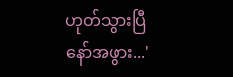ဟုတ်သွားပြီနော်အဖွား...'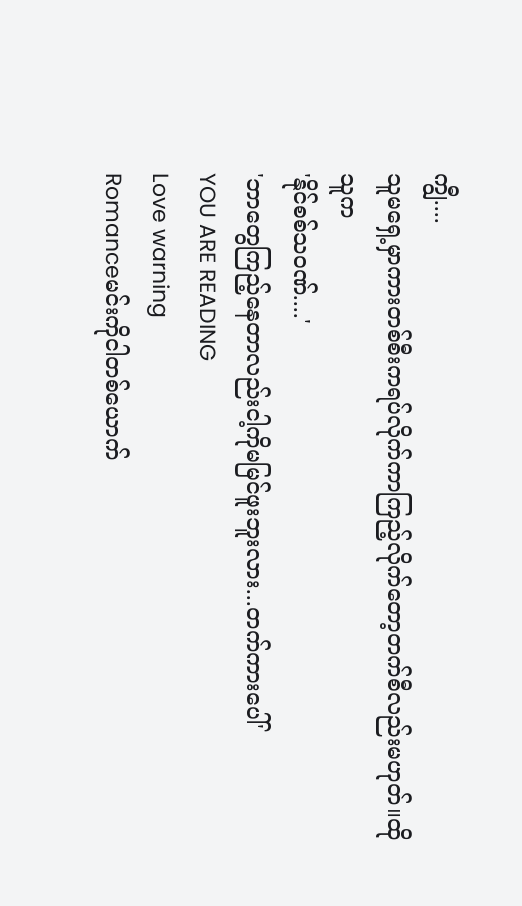ကျွီ....
သူမရှေ့မှာကားတစ်စီးကရပ်လိုက်ကာကြည့်လိုက်တော့တက်စီလည်းမဟုတ်။ထိုသူက
'နိုင်စစ်သဝဏ်....'
'ဘာတွေကြည့်နေတာလည်းငါ့ကိုမမြင်ဖူးဘူးလား...တက်ကားပေါ်'
YOU ARE READING
Love warning
Romanceမင်းကိုငါတစ်ယောက်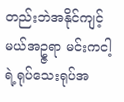တည်းဘဲအနိုင်ကျင့်မယ်အဥ္ဇရာ မင်းကငါ့ရဲ့ရုပ်သေးရုပ်အ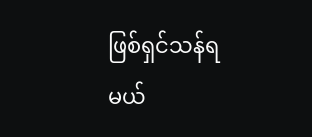ဖြစ်ရှင်သန်ရမယ်